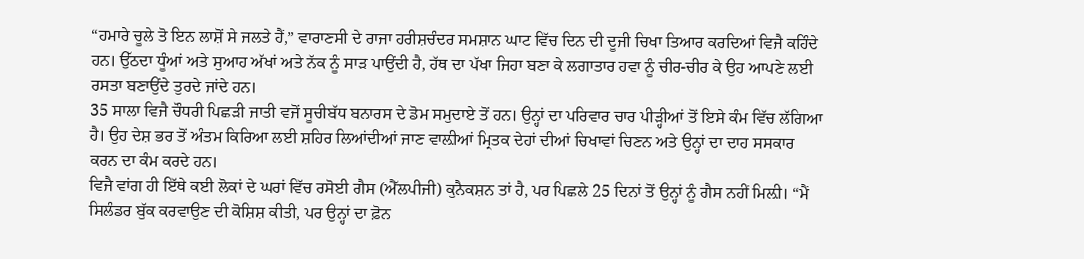“ਹਮਾਰੇ ਚੂਲੇ ਤੋ ਇਨ ਲਾਸ਼ੋਂ ਸੇ ਜਲਤੇ ਹੈਂ,” ਵਾਰਾਣਸੀ ਦੇ ਰਾਜਾ ਹਰੀਸ਼ਚੰਦਰ ਸਮਸ਼ਾਨ ਘਾਟ ਵਿੱਚ ਦਿਨ ਦੀ ਦੂਜੀ ਚਿਖਾ ਤਿਆਰ ਕਰਦਿਆਂ ਵਿਜੈ ਕਹਿੰਦੇ ਹਨ। ਉੱਠਦਾ ਧੂੰਆਂ ਅਤੇ ਸੁਆਹ ਅੱਖਾਂ ਅਤੇ ਨੱਕ ਨੂੰ ਸਾੜ ਪਾਉਂਦੀ ਹੈ, ਹੱਥ ਦਾ ਪੱਖਾ ਜਿਹਾ ਬਣਾ ਕੇ ਲਗਾਤਾਰ ਹਵਾ ਨੂੰ ਚੀਰ-ਚੀਰ ਕੇ ਉਹ ਆਪਣੇ ਲਈ ਰਸਤਾ ਬਣਾਉਂਦੇ ਤੁਰਦੇ ਜਾਂਦੇ ਹਨ।
35 ਸਾਲਾ ਵਿਜੈ ਚੌਧਰੀ ਪਿਛੜੀ ਜਾਤੀ ਵਜੋਂ ਸੂਚੀਬੱਧ ਬਨਾਰਸ ਦੇ ਡੋਮ ਸਮੁਦਾਏ ਤੋਂ ਹਨ। ਉਨ੍ਹਾਂ ਦਾ ਪਰਿਵਾਰ ਚਾਰ ਪੀੜ੍ਹੀਆਂ ਤੋਂ ਇਸੇ ਕੰਮ ਵਿੱਚ ਲੱਗਿਆ ਹੈ। ਉਹ ਦੇਸ਼ ਭਰ ਤੋਂ ਅੰਤਮ ਕਿਰਿਆ ਲਈ ਸ਼ਹਿਰ ਲਿਆਂਦੀਆਂ ਜਾਣ ਵਾਲ਼ੀਆਂ ਮ੍ਰਿਤਕ ਦੇਹਾਂ ਦੀਆਂ ਚਿਖਾਵਾਂ ਚਿਣਨ ਅਤੇ ਉਨ੍ਹਾਂ ਦਾ ਦਾਹ ਸਸਕਾਰ ਕਰਨ ਦਾ ਕੰਮ ਕਰਦੇ ਹਨ।
ਵਿਜੈ ਵਾਂਗ ਹੀ ਇੱਥੇ ਕਈ ਲੋਕਾਂ ਦੇ ਘਰਾਂ ਵਿੱਚ ਰਸੋਈ ਗੈਸ (ਐੱਲਪੀਜੀ) ਕੁਨੈਕਸ਼ਨ ਤਾਂ ਹੈ, ਪਰ ਪਿਛਲੇ 25 ਦਿਨਾਂ ਤੋਂ ਉਨ੍ਹਾਂ ਨੂੰ ਗੈਸ ਨਹੀਂ ਮਿਲ਼ੀ। “ਮੈਂ ਸਿਲੰਡਰ ਬੁੱਕ ਕਰਵਾਉਣ ਦੀ ਕੋਸ਼ਿਸ਼ ਕੀਤੀ, ਪਰ ਉਨ੍ਹਾਂ ਦਾ ਫ਼ੋਨ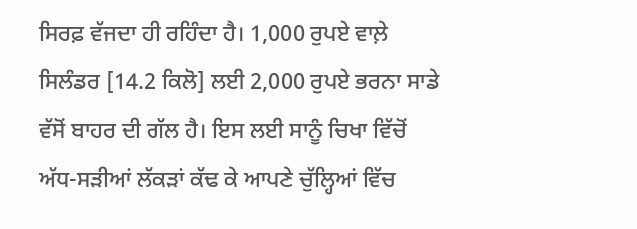ਸਿਰਫ਼ ਵੱਜਦਾ ਹੀ ਰਹਿੰਦਾ ਹੈ। 1,000 ਰੁਪਏ ਵਾਲ਼ੇ ਸਿਲੰਡਰ [14.2 ਕਿਲੋ] ਲਈ 2,000 ਰੁਪਏ ਭਰਨਾ ਸਾਡੇ ਵੱਸੋਂ ਬਾਹਰ ਦੀ ਗੱਲ ਹੈ। ਇਸ ਲਈ ਸਾਨੂੰ ਚਿਖਾ ਵਿੱਚੋਂ ਅੱਧ-ਸੜੀਆਂ ਲੱਕੜਾਂ ਕੱਢ ਕੇ ਆਪਣੇ ਚੁੱਲ੍ਹਿਆਂ ਵਿੱਚ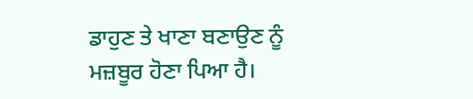ਡਾਹੁਣ ਤੇ ਖਾਣਾ ਬਣਾਉਣ ਨੂੰ ਮਜ਼ਬੂਰ ਹੋਣਾ ਪਿਆ ਹੈ।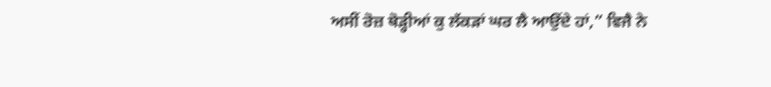ਅਸੀਂ ਰੋਜ਼ ਥੋੜ੍ਹੀਆਂ ਕੁ ਲੱਕੜਾਂ ਘਰ ਲੈ ਆਉਂਦੇ ਹਾਂ,” ਵਿਜੈ ਨੇ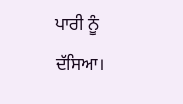ਪਾਰੀ ਨੂੰ ਦੱਸਿਆ।